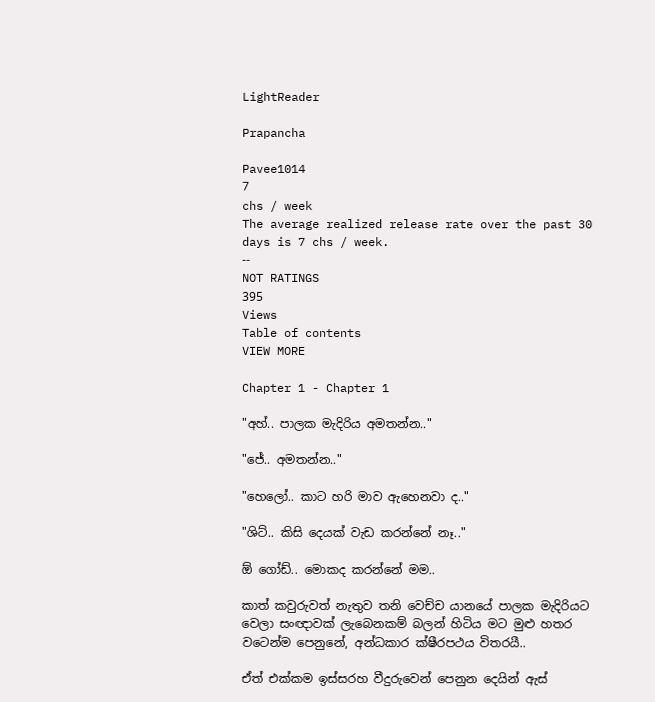LightReader

Prapancha

Pavee1014
7
chs / week
The average realized release rate over the past 30 days is 7 chs / week.
--
NOT RATINGS
395
Views
Table of contents
VIEW MORE

Chapter 1 - Chapter 1

"අහ්.. පාලක මැදිරිය අමතන්න.."

"ජේ.. අමතන්න.."

"හෙලෝ.. කාට හරි මාව ඇහෙනවා ද.."

"ශිට්.. කිසි දෙයක් වැඩ කරන්නේ නෑ.."

ඕ ගෝඩ්.. මොකද කරන්නේ මම..

කාත් කවුරුවත් නැතුව තනි වෙච්ච යානයේ පාලක මැදිරියට වෙලා සංඥාවක් ලැබෙනකම් බලන් හිටිය මට මුළු හතර වටෙන්ම පෙනුනේ, අන්ධකාර ක්ෂීරපථය විතරයී..

ඒත් එක්කම ඉස්සරහ වීදුරුවෙන් පෙනුන දෙයින් ඇස්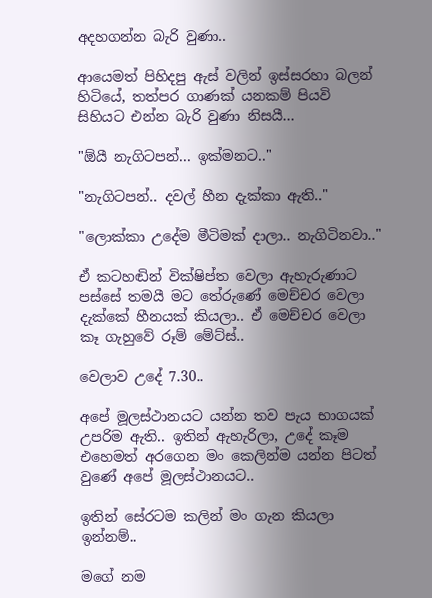අදහගන්න බැරි වුණා..

ආයෙමත් පිහිදපු ඇස් වලින් ඉස්සරහා බලන් හිටියේ, තත්පර ගාණක් යනකම් පියවි සිහියට එන්න බැරි වුණා නිසයී...

"ඕයී නැගිටපන්... ඉක්මනට.."

"නැගිටපන්.. දවල් හීන දැක්කා ඇති.."

"ලොක්කා උදේම මීටිමක් දාලා.. නැගිටිනවා.."

ඒ කටහඬින් වික්ෂිප්ත වෙලා ඇහැරුණාට පස්සේ තමයී මට තේරුණේ මෙච්චර වෙලා දැක්කේ හීනයක් කියලා.. ඒ මෙච්චර වෙලා කෑ ගැහුවේ රූම් මේට්ස්..

වෙලාව උදේ 7.30..

අපේ මූලස්ථානයට යන්න තව පැය භාගයක් උපරිම ඇති.. ඉතින් ඇහැරිලා, උදේ කෑම එහෙමත් අරගෙන මං කෙලින්ම යන්න පිටත් වුණේ අපේ මූලස්ථානයට..

ඉතින් සේරටම කලින් මං ගැන කියලා ඉන්නම්..

මගේ නම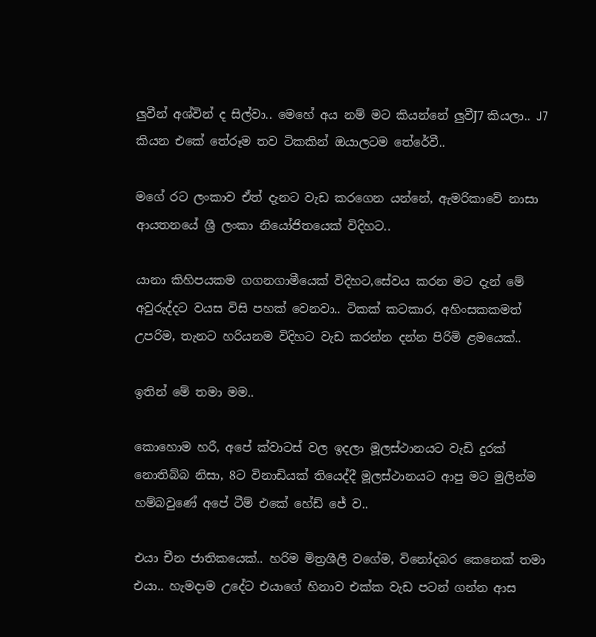ලුවීන් අශ්වින් ද සිල්වා.. මෙහේ අය නම් මට කියන්නේ ලුවීJ7 කියලා.. J7 කියන එකේ තේරූම තව ටිකකින් ඔයාලටම තේරේවී..

මගේ රට ලංකාව ඒත් දැනට වැඩ කරගෙන යන්නේ, ඇමරිකාවේ නාසා ආයතනයේ ශ්‍රී ලංකා නියෝජිතයෙක් විදිහට..

යානා කිහිපයකම ගගනගාමීයෙක් විදිහට,සේවය කරන මට දැන් මේ අවුරුද්දට වයස විසි පහක් වෙනවා.. ටිකක් කටකාර, අහිංසකකමත් උපරිම, තැනට හරියනම විදිහට වැඩ කරන්න දන්න පිරිමි ළමයෙක්..

ඉතින් මේ තමා මම..

කොහොම හරී, අපේ ක්වාටස් වල ඉදලා මූලස්ථානයට වැඩි දුරක් නොතිබ්බ නිසා, 8ට විනාඩියක් තියෙද්දී මූලස්ථානයට ආපු මට මුලින්ම හම්බවුණේ අපේ ටීම් එකේ හේඩ් ජේ ව..

එයා චීන ජාතිකයෙක්.. හරිම මිත්‍රශීලී වගේම, විනෝදබර කෙනෙක් තමා එයා.. හැමදාම උදේට එයාගේ හිනාව එක්ක වැඩ පටන් ගන්න ආස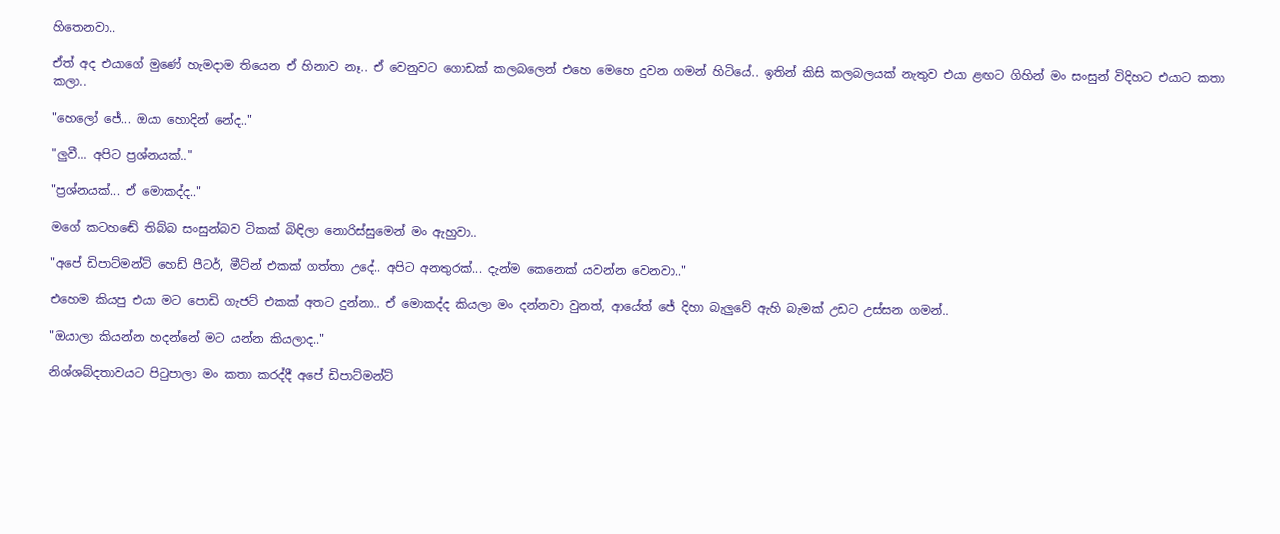හිතෙනවා..

ඒත් අද එයාගේ මුණේ හැමදාම තියෙන ඒ හිනාව නෑ.. ඒ වෙනුවට ගොඩක් කලබලෙන් එහෙ මෙහෙ දුවන ගමන් හිටියේ.. ඉතින් කිසි කලබලයක් නැතුව එයා ළඟට ගිහින් මං සංසුන් විදිහට එයාට කතා කලා..

"හෙලෝ ජේ... ඔයා හොදින් නේද.."

"ලුවී... අපිට ප්‍රශ්නයක්.."

"ප්‍රශ්නයක්... ඒ මොකද්ද.."

මගේ කටහඬේ තිබ්බ සංසුන්බව ටිකක් බිඳිලා නොරිස්සුමෙන් මං ඇහුවා..

"අපේ ඩිපාට්මන්ට් හෙඩ් පීටර්, මීට්න් එකක් ගත්තා උදේ.. අපිට අනතුරක්... දැන්ම කෙනෙක් යවන්න වෙනවා.."

එහෙම කියපු එයා මට පොඩි ගැජට් එකක් අතට දුන්නා.. ඒ මොකද්ද කියලා මං දන්නවා වුනත්, ආයේත් ජේ දිහා බැලුවේ ඇහි බැමක් උඩට උස්සන ගමන්..

"ඔයාලා කියන්න හදන්නේ මට යන්න කියලාද.."

නිශ්ශබ්දතාවයට පිටුපාලා මං කතා කරද්දී අපේ ඩිපාට්මන්ට්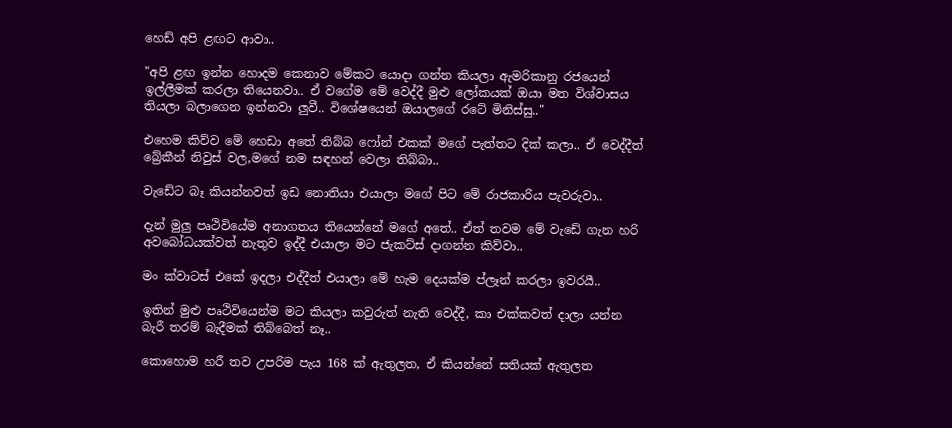හෙඩ් අපි ළඟට ආවා..

"අපි ළඟ ඉන්න හොදම කෙනාව මේකට යොදා ගන්න කියලා ඇමරිකානු රජයෙන් ඉල්ලීමක් කරලා තියෙනවා.. ඒ වගේම මේ වෙද්දී මුළු ලෝකයක් ඔයා මත විශ්වාසය තියලා බලාගෙන ඉන්නවා ලුවී.. විශේෂයෙන් ඔයාලගේ රටේ මිනිස්සු.."

එහෙම කිව්ව මේ හෙඩා අතේ තිබ්බ ෆෝන් එකක් මගේ පැත්තට දික් කලා.. ඒ වෙද්දීත් බ්‍රේකීන් නිවුස් වල,මගේ නම සඳහන් වෙලා තිබ්බා..

වැඩේට බෑ කියන්නවත් ඉඩ නොතියා එයාලා මගේ පිට මේ රාජකාරිය පැවරුවා..

දැන් මුලු පෘථිවියේම අනාගතය තියෙන්නේ මගේ අතේ.. ඒත් තවම මේ වැඩේ ගැන හරි අවබෝධයක්වත් නැතුව ඉද්දී එයාලා මට ජැකට්ස් දාගන්න කිව්වා..

මං ක්වාටස් එකේ ඉදලා එද්දීත් එයාලා මේ හැම දෙයක්ම ප්ලෑන් කරලා ඉවරයී..

ඉතින් මුළු පෘථිවියෙන්ම මට කියලා කවුරුත් නැති වෙද්දී, කා එක්කවත් දාලා යන්න බැරී තරම් බැදීමක් තිබ්බෙත් නෑ..

කොහොම හරී තව උපරිම පැය 168 ක් ඇතුලත, ඒ කියන්නේ සතියක් ඇතුලත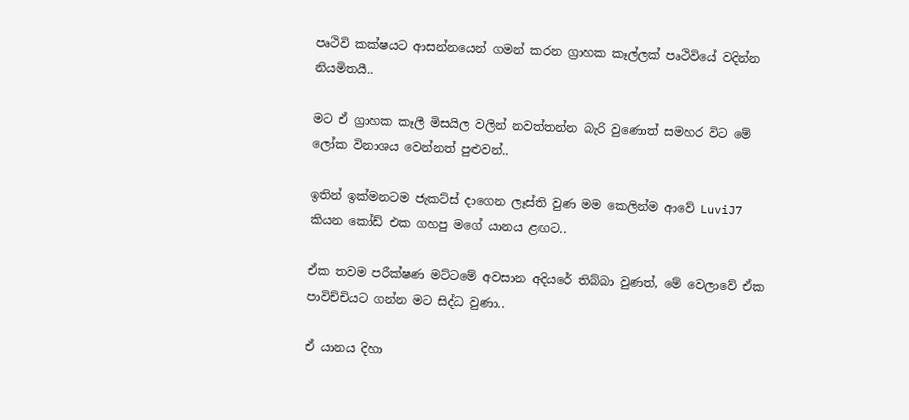පෘථිවි කක්ෂයට ආසන්නයෙන් ගමන් කරන ග්‍රාහක කෑල්ලක් පෘථිවියේ වදින්න නියමිතයී..

මට ඒ ග්‍රාහක කෑලී මිසයිල වලින් නවත්තන්න බැරි වුණොත් සමහර විට මේ ලෝක විනාශය වෙන්නත් පුළුවන්..

ඉතින් ඉක්මනටම ජැකට්ස් දාගෙන ලෑස්ති වුණ මම කෙලින්ම ආවේ LuviJ7 කියන කෝඩ් එක ගහපු මගේ යානය ළඟට..

ඒක තවම පරීක්ෂණ මට්ටමේ අවසාන අදියරේ තිබ්බා වුණත්, මේ වෙලාවේ ඒක පාවිච්චියට ගන්න මට සිද්ධ වුණා..

ඒ යානය දිහා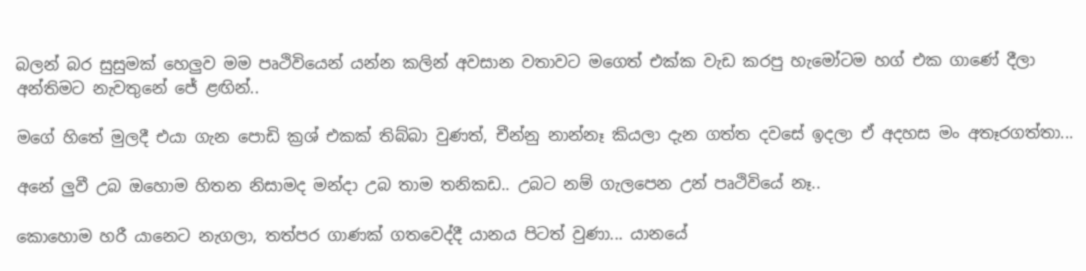බලන් බර සුසුමක් හෙලුව මම පෘථිවියෙන් යන්න කලින් අවසාන වතාවට මගෙත් එක්ක වැඩ කරපු හැමෝටම හග් එක ගාණේ දීලා අන්තිමට නැවතුනේ ජේ ළඟින්..

මගේ හිතේ මුලදී එයා ගැන පොඩි ක්‍රශ් එකක් තිබ්බා වුණත්, චීන්නු නාන්නෑ කියලා දැන ගත්ත දවසේ ඉදලා ඒ අදහස මං අතෑරගත්තා...

අනේ ලුවී උබ ඔහොම හිතන නිසාමද මන්දා උබ තාම තනිකඩ.. උබට නම් ගැලපෙන උන් පෘථිවියේ නෑ..

කොහොම හරී යානෙට නැගලා, තත්පර ගාණක් ගතවෙද්දී යානය පිටත් වුණා... යානයේ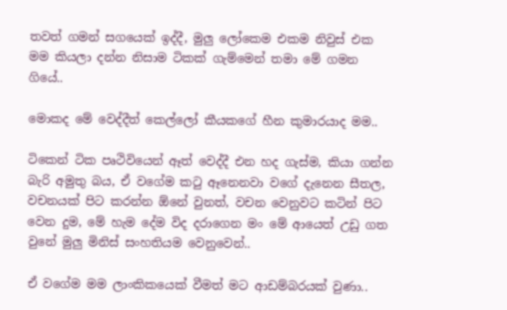තවත් ගමන් සගයෙක් ඉද්දී, මුලු ලෝකෙම එකම නිවුස් එක මම කියලා දන්න නිසාම ටිකක් ගැම්මෙන් තමා මේ ගමන ගියේ..

මොකද මේ වෙද්දීත් කෙල්ලෝ කීයකගේ හීන කුමාරයාද මම..

ටිකෙන් ටික පෘථිවියෙන් ඈත් වෙද්දී එන හද ගැස්ම, කියා ගන්න බැරි අමුතු බය, ඒ වගේම කටු ඈනෙනවා වගේ දැනෙන සීතල, වචනයක් පිට කරන්න ඕනේ වුනත්, වචන වෙනුවට කටින් පිට වෙන දුම, මේ හැම දේම විද දරාගෙන මං මේ ආයෙත් උඩු ගත වුනේ මුලු මිනිස් සංහතියම වෙනුවෙන්..

ඒ වගේම මම ලාංකිකයෙක් වීමත් මට ආඩම්බරයක් වුණා..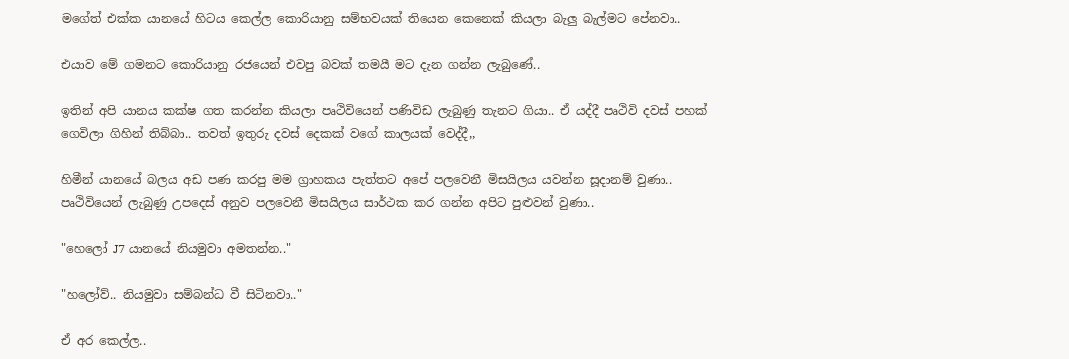මගේත් එක්ක යානයේ හිටය කෙල්ල කොරියානු සම්භවයක් තියෙන කෙනෙක් කියලා බැලු බැල්මට පේනවා..

එයාව මේ ගමනට කොරියානු රජයෙන් එවපු බවක් තමයී මට දැන ගන්න ලැබුණේ..

ඉතින් අපි යානය කක්ෂ ගත කරන්න කියලා පෘථිවියෙන් පණිවිඩ ලැබුණු තැනට ගියා.. ඒ යද්දී පෘථිවි දවස් පහක් ගෙවිලා ගිහින් තිබ්බා.. තවත් ඉතුරු දවස් දෙකක් වගේ කාලයක් වෙද්දී,,

හිමීන් යානයේ බලය අඩ පණ කරපු මම ග්‍රාහකය පැත්තට අපේ පලවෙනී මිසයිලය යවන්න සූදානම් වුණා.. පෘථිවියෙන් ලැබුණු උපදෙස් අනුව පලවෙනී මිසයිලය සාර්ථක කර ගන්න අපිට පුළුවන් වුණා..

"හෙලෝ J7 යානයේ නියමුවා අමතන්න.."

"හලෝව්.. නියමුවා සම්බන්ධ වී සිටිනවා.."

ඒ අර කෙල්ල..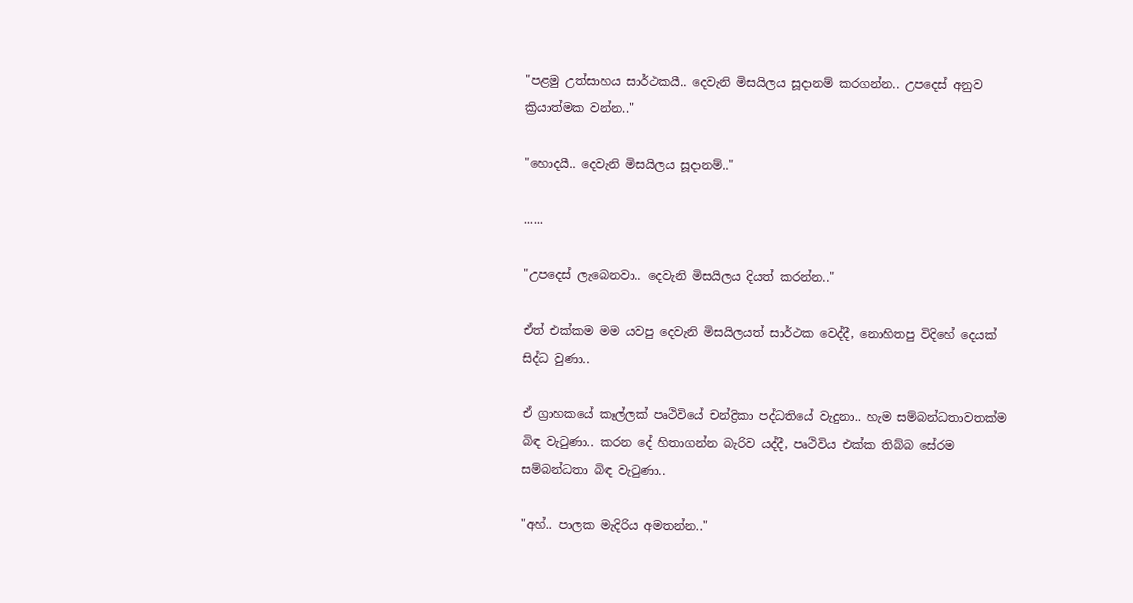"පළමු උත්සාහය සාර්ථකයී.. දෙවැනි මිසයිලය සූදානම් කරගන්න.. උපදෙස් අනුව ක්‍රියාත්මක වන්න.."

"හොදයී.. දෙවැනි මිසයිලය සූදානම්.."

......

"උපදෙස් ලැබෙනවා.. දෙවැනි මිසයිලය දියත් කරන්න.."

ඒත් එක්කම මම යවපු දෙවැනි මිසයිලයත් සාර්ථක වෙද්දී, නොහිතපු විදිහේ දෙයක් සිද්ධ වුණා..

ඒ ග්‍රාහකයේ කෑල්ලක් පෘථිවියේ චන්ද්‍රිකා පද්ධතියේ වැදුනා.. හැම සම්බන්ධතාවතක්ම බිඳ වැටුණා.. කරන දේ හිතාගන්න බැරිව යද්දී, පෘථිවිය එක්ක තිබ්බ සේරම සම්බන්ධතා බිඳ වැටුණා..

"අහ්.. පාලක මැදිරිය අමතන්න.."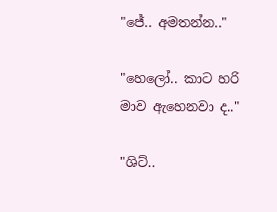"ජේ.. අමතන්න.."

"හෙලෝ.. කාට හරි මාව ඇහෙනවා ද.."

"ශිට්..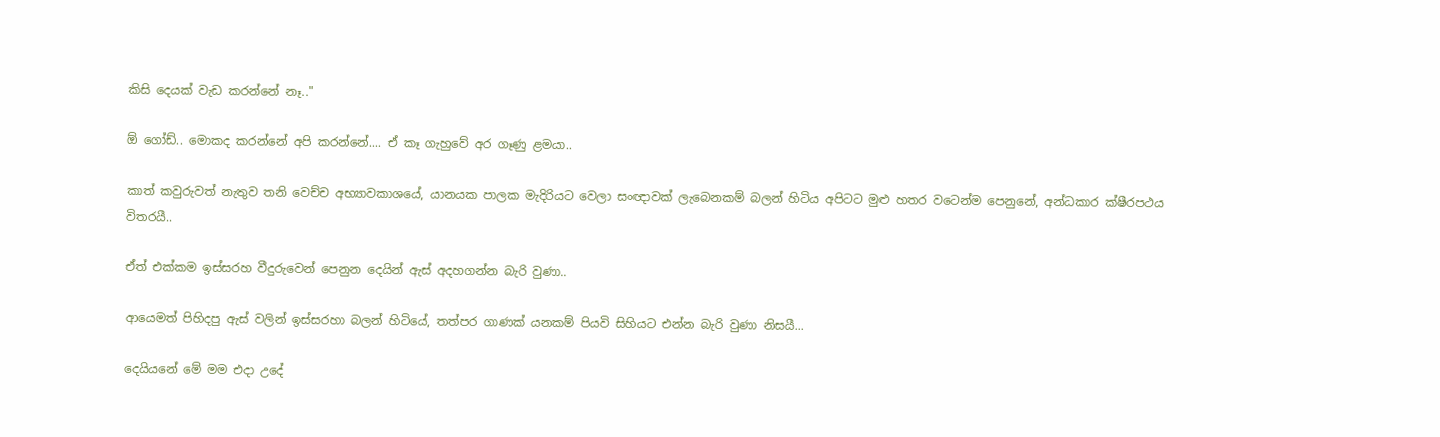කිසි දෙයක් වැඩ කරන්නේ නෑ.."

ඕ ගෝඩ්.. මොකද කරන්නේ අපි කරන්නේ.... ඒ කෑ ගැහුවේ අර ගෑණු ළමයා..

කාත් කවුරුවත් නැතුව තනි වෙච්ච අභ්‍යාවකාශයේ, යානයක පාලක මැදිරියට වෙලා සංඥාවක් ලැබෙනකම් බලන් හිටිය අපිටට මුළු හතර වටෙන්ම පෙනුනේ, අන්ධකාර ක්ෂීරපථය විතරයී..

ඒත් එක්කම ඉස්සරහ වීදුරුවෙන් පෙනුන දෙයින් ඇස් අදහගන්න බැරි වුණා..

ආයෙමත් පිහිදපු ඇස් වලින් ඉස්සරහා බලන් හිටියේ, තත්පර ගාණක් යනකම් පියවි සිහියට එන්න බැරි වුණා නිසයී...

දෙයියනේ මේ මම එදා උදේ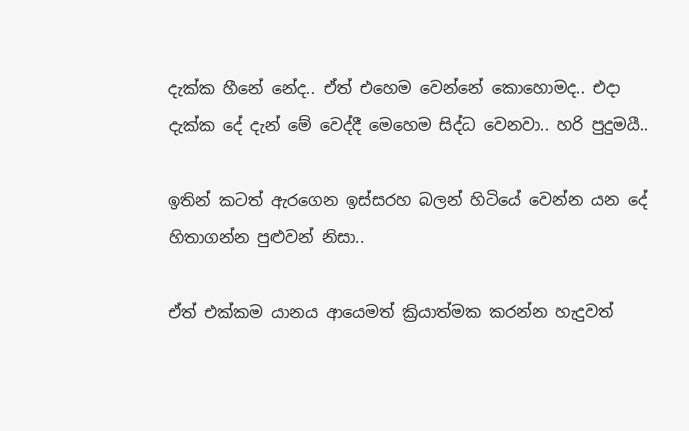දැක්ක හීනේ නේද.. ඒත් එහෙම වෙන්නේ කොහොමද.. එදා දැක්ක දේ දැන් මේ වෙද්දී මෙහෙම සිද්ධ වෙනවා.. හරි පුදුමයී..

ඉතින් කටත් ඇරගෙන ඉස්සරහ බලන් හිටියේ වෙන්න යන දේ හිතාගන්න පුළුවන් නිසා..

ඒත් එක්කම යානය ආයෙමත් ක්‍රියාත්මක කරන්න හැදුවත්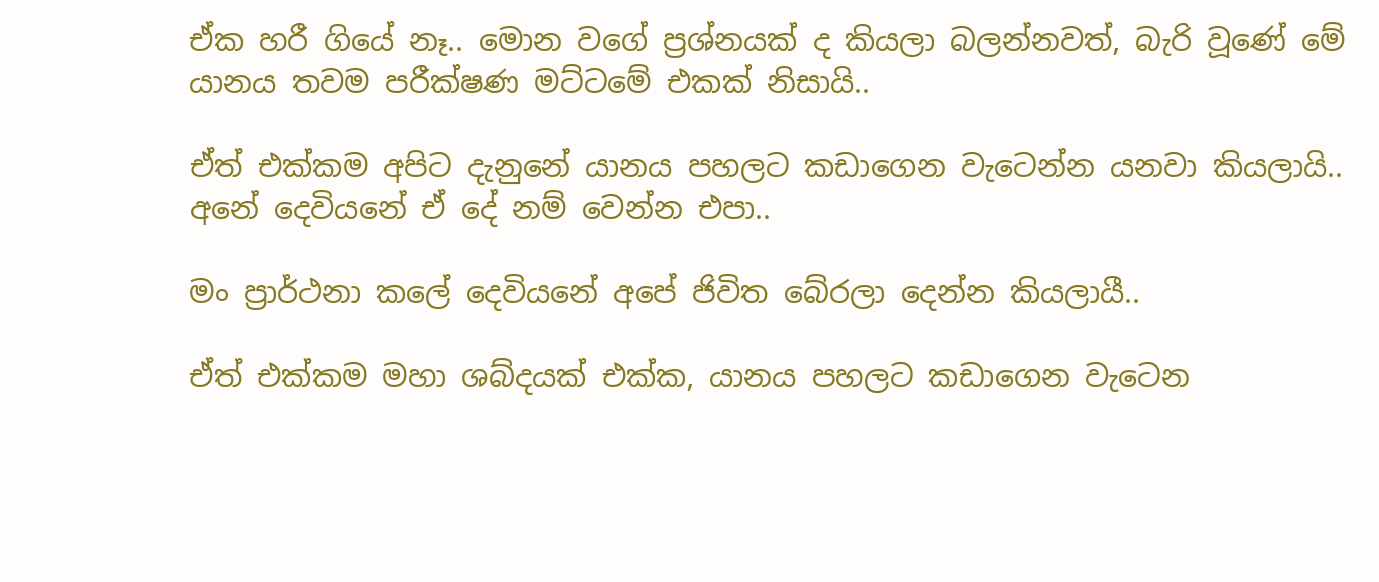ඒක හරී ගියේ නෑ.. මොන වගේ ප්‍රශ්නයක් ද කියලා බලන්නවත්, බැරි වූණේ මේ යානය තවම පරීක්ෂණ මට්ටමේ එකක් නිසායි..

ඒත් එක්කම අපිට දැනුනේ යානය පහලට කඩාගෙන වැටෙන්න යනවා කියලායි.. අනේ දෙවියනේ ඒ දේ නම් වෙන්න එපා..

මං ප්‍රාර්ථනා කලේ දෙවියනේ අපේ ජිවිත බේරලා දෙන්න කියලායී..

ඒත් එක්කම මහා ශබ්දයක් එක්ක, යානය පහලට කඩාගෙන වැටෙන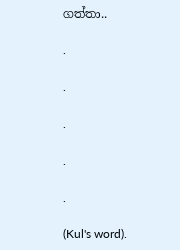ගත්තා..

.

.

.

.

.

(Kul's word).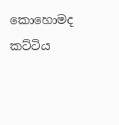කොහොමද කට්ටිය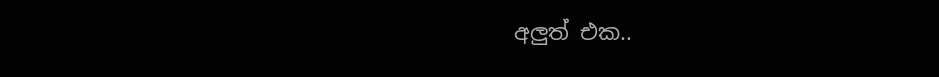අලුත් එක..